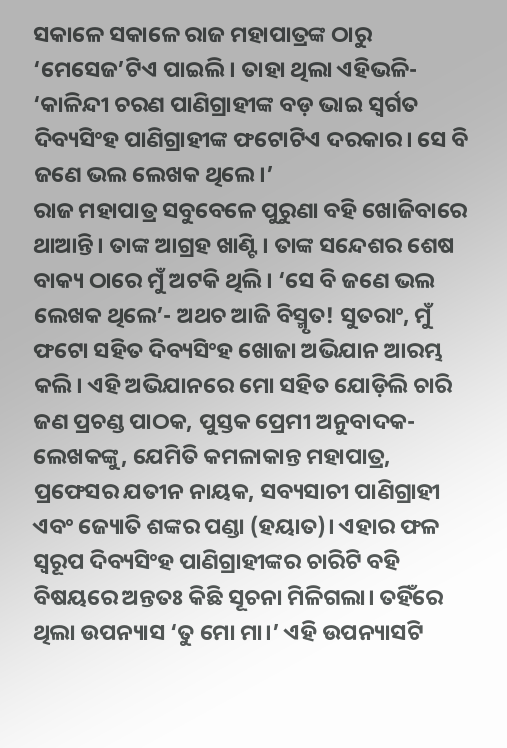ସକାଳେ ସକାଳେ ରାଜ ମହାପାତ୍ରଙ୍କ ଠାରୁ ‘ମେସେଜ’ଟିଏ ପାଇଲି। ତାହା ଥିଲା ଏହିଭଳି- ‘କାଳିନ୍ଦୀ ଚରଣ ପାଣିଗ୍ରାହୀଙ୍କ ବଡ଼ ଭାଇ ସ୍ବର୍ଗତ ଦିବ୍ୟସିଂହ ପାଣିଗ୍ରାହୀଙ୍କ ଫଟୋଟିଏ ଦରକାର। ସେ ବି ଜଣେ ଭଲ ଲେଖକ ଥିଲେ।’
ରାଜ ମହାପାତ୍ର ସବୁବେଳେ ପୁରୁଣା ବହି ଖୋଜିବାରେ ଥାଆନ୍ତି। ତାଙ୍କ ଆଗ୍ରହ ଖାଣ୍ଟି। ତାଙ୍କ ସନ୍ଦେଶର ଶେଷ ବାକ୍ୟ ଠାରେ ମୁଁ ଅଟକି ଥିଲି। ‘ସେ ବି ଜଣେ ଭଲ ଲେଖକ ଥିଲେ’- ଅଥଚ ଆଜି ବିସ୍ମୃତ! ସୁତରାଂ, ମୁଁ ଫଟୋ ସହିତ ଦିବ୍ୟସିଂହ ଖୋଜା ଅଭିଯାନ ଆରମ୍ଭ କଲି। ଏହି ଅଭିଯାନରେ ମୋ ସହିତ ଯୋଡ଼ିଲି ଚାରି ଜଣ ପ୍ରଚଣ୍ଡ ପାଠକ, ପୁସ୍ତକ ପ୍ରେମୀ ଅନୁବାଦକ-ଲେଖକଙ୍କୁ, ଯେମିତି କମଳାକାନ୍ତ ମହାପାତ୍ର, ପ୍ରଫେସର ଯତୀନ ନାୟକ, ସବ୍ୟସାଚୀ ପାଣିଗ୍ରାହୀ ଏବଂ ଜ୍ୟୋତି ଶଙ୍କର ପଣ୍ଡା (ହୟାତ)। ଏହାର ଫଳ ସ୍ୱରୂପ ଦିବ୍ୟସିଂହ ପାଣିଗ୍ରାହୀଙ୍କର ଚାରିଟି ବହି ବିଷୟରେ ଅନ୍ତତଃ କିଛି ସୂଚନା ମିଳିଗଲା। ତହିଁରେ ଥିଲା ଉପନ୍ୟାସ ‘ତୁ ମୋ ମା।’ ଏହି ଉପନ୍ୟାସଟି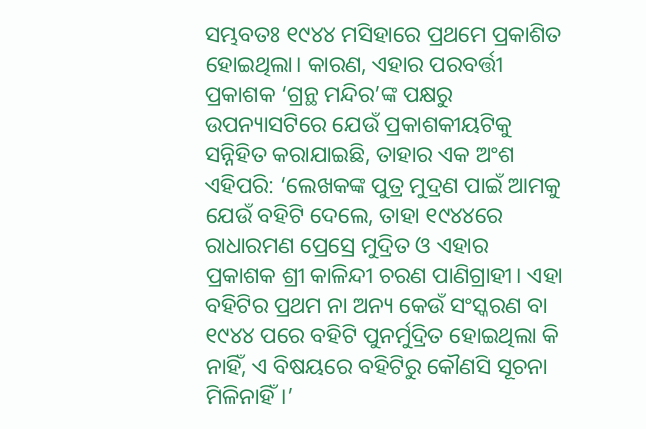ସମ୍ଭବତଃ ୧୯୪୪ ମସିହାରେ ପ୍ରଥମେ ପ୍ରକାଶିତ ହୋଇଥିଲା। କାରଣ, ଏହାର ପରବର୍ତ୍ତୀ ପ୍ରକାଶକ ‘ଗ୍ରନ୍ଥ ମନ୍ଦିର’ଙ୍କ ପକ୍ଷରୁ ଉପନ୍ୟାସଟିରେ ଯେଉଁ ପ୍ରକାଶକୀୟଟିକୁ ସନ୍ନିହିତ କରାଯାଇଛି, ତାହାର ଏକ ଅଂଶ ଏହିପରି: ‘ଲେଖକଙ୍କ ପୁତ୍ର ମୁଦ୍ରଣ ପାଇଁ ଆମକୁ ଯେଉଁ ବହିଟି ଦେଲେ, ତାହା ୧୯୪୪ରେ ରାଧାରମଣ ପ୍ରେସ୍ରେ ମୁଦ୍ରିତ ଓ ଏହାର ପ୍ରକାଶକ ଶ୍ରୀ କାଳିନ୍ଦୀ ଚରଣ ପାଣିଗ୍ରାହୀ। ଏହା ବହିଟିର ପ୍ରଥମ ନା ଅନ୍ୟ କେଉଁ ସଂସ୍କରଣ ବା ୧୯୪୪ ପରେ ବହିଟି ପୁନର୍ମୁଦ୍ରିତ ହୋଇଥିଲା କି ନାହିଁ, ଏ ବିଷୟରେ ବହିଟିରୁ କୌଣସି ସୂଚନା ମିଳିନାହିଁ।’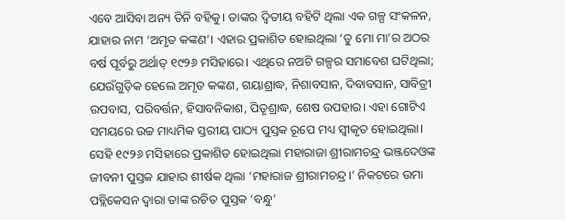ଏବେ ଆସିବା ଅନ୍ୟ ତିନି ବହିକୁ। ତାଙ୍କର ଦ୍ୱିତୀୟ ବହିଟି ଥିଲା ଏକ ଗଳ୍ପ ସଂକଳନ, ଯାହାର ନାମ ‘ଅମୃତ କଙ୍କଣ’। ଏହାର ପ୍ରକାଶିତ ହୋଇଥିଲା ‘ତୁ ମୋ ମା’ର ଅଠର ବର୍ଷ ପୂର୍ବରୁ ଅର୍ଥାତ୍ ୧୯୨୬ ମସିହାରେ। ଏଥିରେ ନଅଟି ଗଳ୍ପର ସମାବେଶ ଘଟିଥିଲା; ଯେଉଁଗୁଡ଼ିକ ହେଲେ ଅମୃତ କଙ୍କଣ, ଗୟାଶ୍ରାଦ୍ଧ, ନିଶାବସାନ, ଦିବାବସାନ, ସାବିତ୍ରୀ ଉପବାସ, ପରିବର୍ତ୍ତନ, ହିସାବନିକାଶ, ପିତୃଶ୍ରାଦ୍ଧ, ଶେଷ ଉପହାର। ଏହା ଗୋଟିଏ ସମୟରେ ଉଚ୍ଚ ମାଧ୍ୟମିକ ସ୍ତରୀୟ ପାଠ୍ୟ ପୁସ୍ତକ ରୂପେ ମଧ୍ୟ ସ୍ୱୀକୃତ ହୋଇଥିଲା। ସେହି ୧୯୨୬ ମସିହାରେ ପ୍ରକାଶିତ ହୋଇଥିଲା ମହାରାଜା ଶ୍ରୀରାମଚନ୍ଦ୍ର ଭଞ୍ଜଦେଓଙ୍କ ଜୀବନୀ ପୁସ୍ତକ ଯାହାର ଶୀର୍ଷକ ଥିଲା ‘ମହାରାଜ ଶ୍ରୀରାମଚନ୍ଦ୍ର।’ ନିକଟରେ ଉମା ପବ୍ଲିକେସନ ଦ୍ୱାରା ତାଙ୍କ ରଚିତ ପୁସ୍ତକ ‘ବନ୍ଧୁ’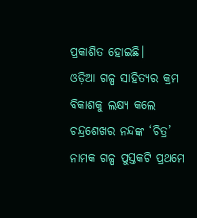ପ୍ରକାଶିତ ହୋଇଛି।
ଓଡ଼ିଆ ଗଳ୍ପ ସାହିତ୍ୟର କ୍ରମ ବିକାଶକୁ ଲକ୍ଷ୍ୟ କଲେ ଚନ୍ଦ୍ରଶେଖର ନନ୍ଦଙ୍କ ‘ଚିତ୍ର’ ନାମକ ଗଳ୍ପ ପୁସ୍ତକଟି ପ୍ରଥମେ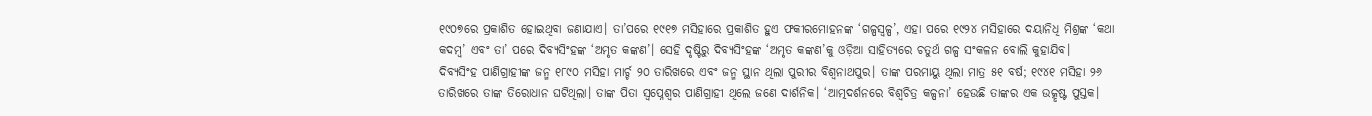୧୯୦୭ରେ ପ୍ରକାଶିତ ହୋଇଥିବା ଜଣାଯାଏ। ତା’ପରେ ୧୯୧୭ ମସିହାରେ ପ୍ରକାଶିତ ହୁଏ ଫକୀରମୋହନଙ୍କ ‘ଗଳ୍ପସ୍ବଳ୍ପ’, ଏହା ପରେ ୧୯୨୪ ମସିହାରେ ଦୟାନିଧି ମିଶ୍ରଙ୍କ ‘କଥା କଦମ୍ବ’ ଏବଂ ତା’ ପରେ ଦିବ୍ୟସିଂହଙ୍କ ‘ଅମୃତ କଙ୍କଣ’। ସେହି ଦୃଷ୍ଟିରୁ ଦିବ୍ୟସିଂହଙ୍କ ‘ଅମୃତ କଙ୍କଣ’କୁ ଓଡ଼ିଆ ସାହିତ୍ୟରେ ଚତୁର୍ଥ ଗଳ୍ପ ସଂକଳନ ବୋଲି କୁହାଯିବ।
ଦିବ୍ୟସିଂହ ପାଣିଗ୍ରାହୀଙ୍କ ଜନ୍ମ ୧୮୯୦ ମସିହା ମାର୍ଚ୍ଚ ୨୦ ତାରିଖରେ ଏବଂ ଜନ୍ମ ସ୍ଥାନ ଥିଲା ପୁରୀର ବିଶ୍ୱନାଥପୁର। ତାଙ୍କ ପରମାୟୁ ଥିଲା ମାତ୍ର ୫୧ ବର୍ଷ; ୧୯୪୧ ମସିହା ୨୬ ତାରିଖରେ ତାଙ୍କ ତିରୋଧାନ ଘଟିଥିଲା। ତାଙ୍କ ପିତା ସ୍ୱପ୍ନେଶ୍ୱର ପାଣିଗ୍ରାହୀ ଥିଲେ ଜଣେ ଦାର୍ଶନିକ। ‘ଆତ୍ମଦର୍ଶନରେ ବିଶ୍ୱଚିତ୍ର କଳ୍ପନା’ ହେଉଛି ତାଙ୍କର ଏକ ଉତ୍କୃଷ୍ଟ ପୁସ୍ତକ।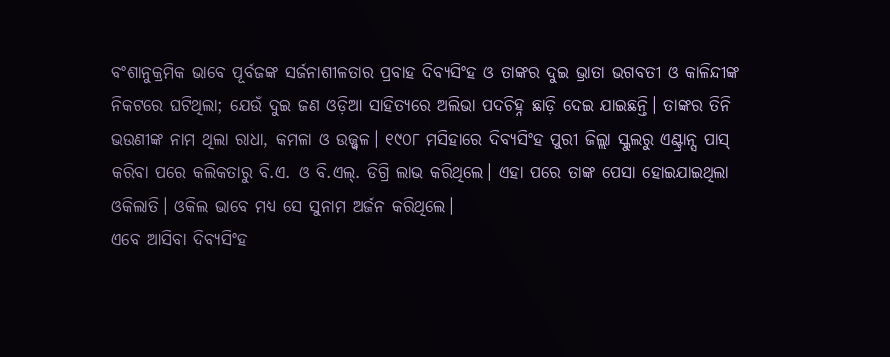ବଂଶାନୁକ୍ରମିକ ଭାବେ ପୂର୍ବଜଙ୍କ ସର୍ଜନାଶୀଳତାର ପ୍ରବାହ ଦିବ୍ୟସିଂହ ଓ ତାଙ୍କର ଦୁଇ ଭ୍ରାତା ଭଗବତୀ ଓ କାଳିନ୍ଦୀଙ୍କ ନିକଟରେ ଘଟିଥିଲା; ଯେଉଁ ଦୁଇ ଜଣ ଓଡ଼ିଆ ସାହିତ୍ୟରେ ଅଲିଭା ପଦଚିହ୍ନ ଛାଡ଼ି ଦେଇ ଯାଇଛନ୍ତି। ତାଙ୍କର ତିନି ଭଉଣୀଙ୍କ ନାମ ଥିଲା ରାଧା, କମଳା ଓ ଉଜ୍ଜ୍ୱଳ। ୧୯୦୮ ମସିହାରେ ଦିବ୍ୟସିଂହ ପୁରୀ ଜିଲ୍ଲା ସ୍କୁଲରୁ ଏଣ୍ଟ୍ରାନ୍ସ ପାସ୍ କରିବା ପରେ କଲିକତାରୁ ବି.ଏ. ଓ ବି.ଏଲ୍. ଡିଗ୍ରି ଲାଭ କରିଥିଲେ। ଏହା ପରେ ତାଙ୍କ ପେସା ହୋଇଯାଇଥିଲା ଓକିଲାତି। ଓକିଲ ଭାବେ ମଧ୍ୟ ସେ ସୁନାମ ଅର୍ଜନ କରିଥିଲେ।
ଏବେ ଆସିବା ଦିବ୍ୟସିଂହ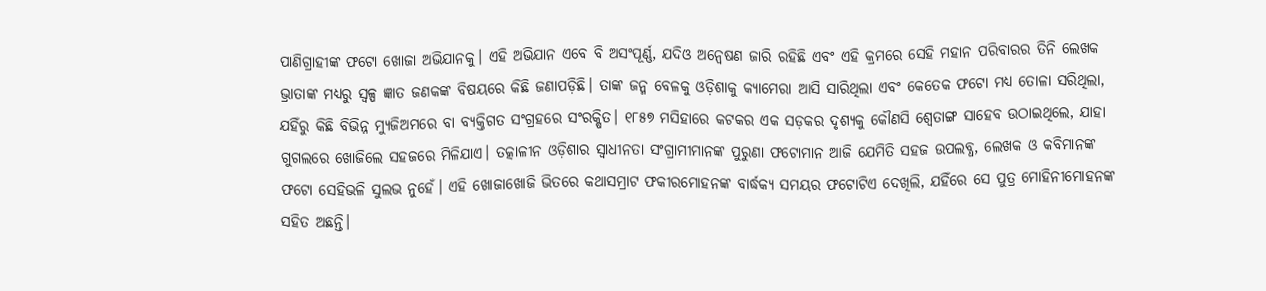ପାଣିଗ୍ରାହୀଙ୍କ ଫଟୋ ଖୋଜା ଅଭିଯାନକୁ। ଏହି ଅଭିଯାନ ଏବେ ବି ଅସଂପୂର୍ଣ୍ଣ, ଯଦିଓ ଅନ୍ବେଷଣ ଜାରି ରହିଛି ଏବଂ ଏହି କ୍ରମରେ ସେହି ମହାନ ପରିବାରର ତିନି ଲେଖକ ଭ୍ରାତାଙ୍କ ମଧ୍ୟରୁ ସ୍ବଳ୍ପ ଜ୍ଞାତ ଜଣକଙ୍କ ବିଷୟରେ କିଛି ଜଣାପଡ଼ିଛି। ତାଙ୍କ ଜନ୍ମ ବେଳକୁ ଓଡ଼ିଶାକୁ କ୍ୟାମେରା ଆସି ସାରିଥିଲା ଏବଂ କେତେକ ଫଟୋ ମଧ୍ୟ ତୋଳା ସରିଥିଲା, ଯହିଁରୁ କିଛି ବିଭିନ୍ନ ମ୍ୟୁଜିଅମରେ ବା ବ୍ୟକ୍ତିଗତ ସଂଗ୍ରହରେ ସଂରକ୍ଷିତ। ୧୮୫୭ ମସିହାରେ କଟକର ଏକ ସଡ଼କର ଦୃଶ୍ୟକୁ କୌଣସି ଶ୍ବେତାଙ୍ଗ ସାହେବ ଉଠାଇଥିଲେ, ଯାହା ଗୁଗଲରେ ଖୋଜିଲେ ସହଜରେ ମିଳିଯାଏ। ତତ୍କାଳୀନ ଓଡ଼ିଶାର ସ୍ବାଧୀନତା ସଂଗ୍ରାମୀମାନଙ୍କ ପୁରୁଣା ଫଟୋମାନ ଆଜି ଯେମିତି ସହଜ ଉପଲବ୍ଧ, ଲେଖକ ଓ କବିମାନଙ୍କ ଫଟୋ ସେହିଭଳି ସୁଲଭ ନୁହେଁ। ଏହି ଖୋଜାଖୋଜି ଭିତରେ କଥାସମ୍ରାଟ ଫକୀରମୋହନଙ୍କ ବାର୍ଦ୍ଧକ୍ୟ ସମୟର ଫଟୋଟିଏ ଦେଖିଲି, ଯହିଁରେ ସେ ପୁତ୍ର ମୋହିନୀମୋହନଙ୍କ ସହିତ ଅଛନ୍ତି।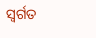ସ୍ବର୍ଗତ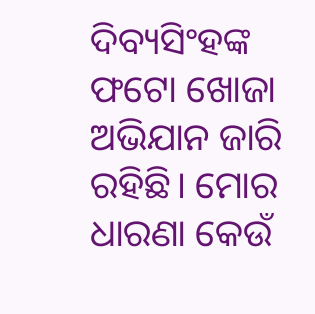ଦିବ୍ୟସିଂହଙ୍କ ଫଟୋ ଖୋଜା ଅଭିଯାନ ଜାରି ରହିଛି। ମୋର ଧାରଣା କେଉଁ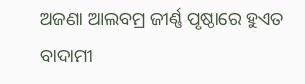ଅଜଣା ଆଲବମ୍ର ଜୀର୍ଣ୍ଣ ପୃଷ୍ଠାରେ ହୁଏତ ବାଦାମୀ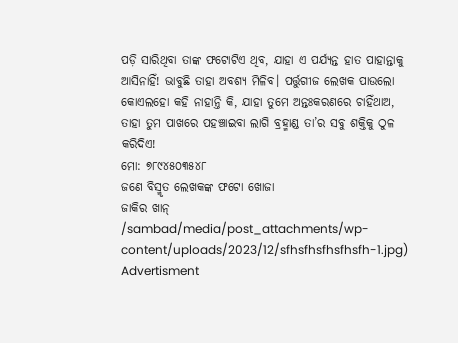ପଡ଼ି ସାରିଥିବା ତାଙ୍କ ଫଟୋଟିଏ ଥିବ, ଯାହା ଏ ପର୍ଯ୍ୟନ୍ତ ହାତ ପାହାନ୍ତାକୁ ଆସିନାହିଁ! ଭାବୁଛି ତାହା ଅବଶ୍ୟ ମିଳିବ। ପର୍ତ୍ତୁଗୀଜ ଲେଖକ ପାଉଲୋ କୋଏଲହୋ କହି ନାହାନ୍ତି କି, ଯାହା ତୁମେ ଅନ୍ତଃକରଣରେ ଚାହିଁଥାଅ, ତାହା ତୁମ ପାଖରେ ପହଞ୍ଚାଇବା ଲାଗି ବ୍ରହ୍ମାଣ୍ଡ ତା’ର ସବୁ ଶକ୍ତିକୁ ଠୁଳ କରିଦିଏ!
ମୋ: ୭୮୯୪୫୦୩୫୪୮
ଜଣେ ବିସ୍ମୃତ ଲେଖକଙ୍କ ଫଟୋ ଖୋଜା
ଜାକିର ଖାନ୍
/sambad/media/post_attachments/wp-content/uploads/2023/12/sfhsfhsfhsfhsfh-1.jpg)
Advertisment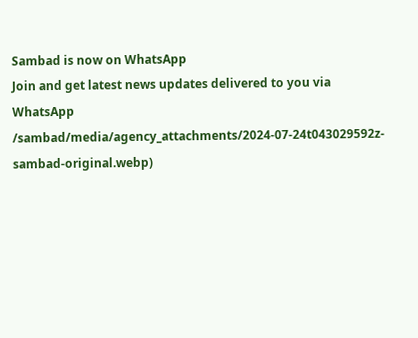Sambad is now on WhatsApp
Join and get latest news updates delivered to you via WhatsApp
/sambad/media/agency_attachments/2024-07-24t043029592z-sambad-original.webp)